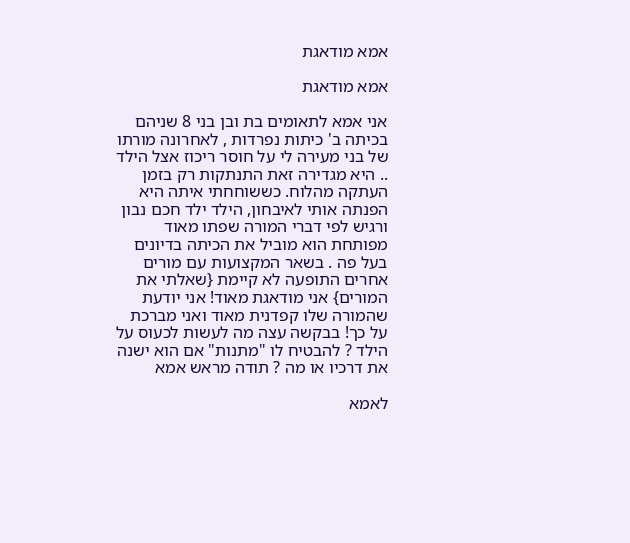אמא מודאגת

אמא מודאגת

אני אמא לתאומים בת ובן בני 8 שניהם בכיתה ב' כיתות נפרדות , לאחרונה מורתו של בני מעירה לי על חוסר ריכוז אצל הילד .. היא מגדירה זאת התנתקות רק בזמן העתקה מהלוח. כששוחחתי איתה היא הפנתה אותי לאיבחון, הילד ילד חכם נבון ורגיש לפי דברי המורה שפתו מאוד מפותחת הוא מוביל את הכיתה בדיונים בעל פה . בשאר המקצועות עם מורים אחרים התופעה לא קיימת {שאלתי את המורים} אני מודאגת מאוד! אני יודעת שהמורה שלו קפדנית מאוד ואני מברכת על כך! בבקשה עצה מה לעשות לכעוס על הילד ? להבטיח לו "מתנות" אם הוא ישנה את דרכיו או מה ? תודה מראש אמא

לאמא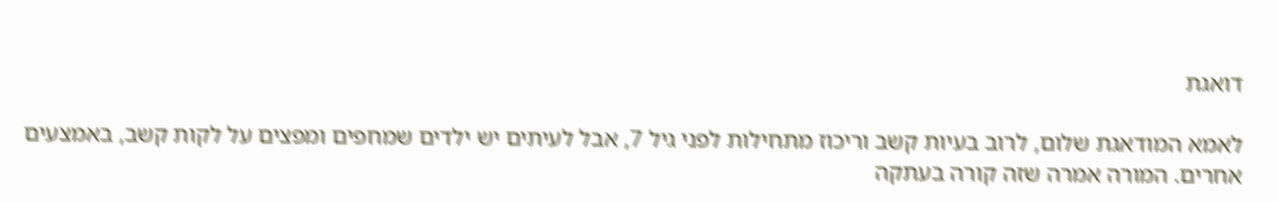דואגת

לאמא המודאגת שלום, לרוב בעיות קשב וריכוז מתחילות לפני גיל 7, אבל לעיתים יש ילדים שמחפים ומפצים על לקות קשב, באמצעים אחרים. המורה אמרה שזה קורה בעתקה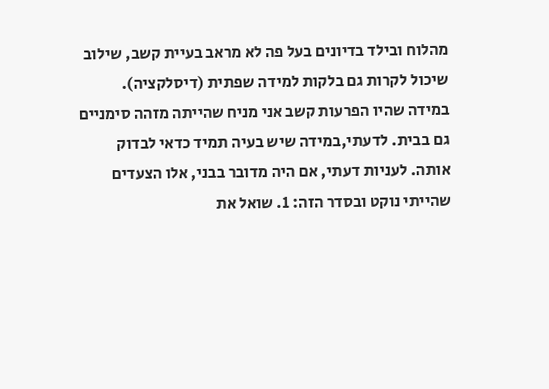מהלוח ובילד בדיונים בעל פה לא מראב בעיית קשב, שילוב שיכול לקרות גם בלקות למידה שפתית (דיסלקציה). במידה שהיו הפרעות קשב אני מניח שהייתה מזהה סימניים גם בבית. לדעתי,במידה שיש בעיה תמיד כדאי לבדוק אותה. לעניות דעתי, אם היה מדובר בבני, אלו הצעדים שהייתי נוקט ובסדר הזה: 1. שואל את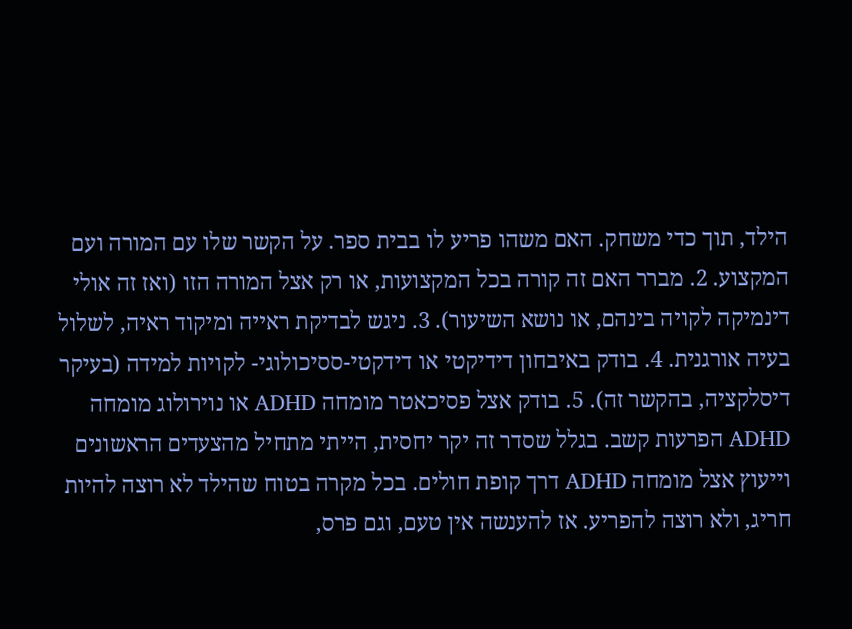הילד, תוך כדי משחק. האם משהו פריע לו בבית ספר. על הקשר שלו עם המורה ועם המקצוע. 2. מברר האם זה קורה בכל המקצועות, או רק אצל המורה הזו (ואז זה אולי דינמיקה לקויה בינהם, או נושא השיעור). 3. ניגש לבדיקת ראייה ומיקוד ראיה, לשלול בעיה אורגנית. 4. בודק באיבחון דידיקטי או דידקטי-ססיכולוגי- לקויות למידה (בעיקר דיסלקציה, בהקשר זה). 5. בודק אצל פסיכאטר מומחה ADHD או נוירולוג מומחה ADHD הפרעות קשב. בגלל שסדר זה יקר יחסית, הייתי מתחיל מהצעדים הראשונים וייעוץ אצל מומחה ADHD דרך קופת חולים. בכל מקרה בטוח שהילד לא רוצה להיות חריג, ולא רוצה להפריע. אז להענשה אין טעם, וגם פרס,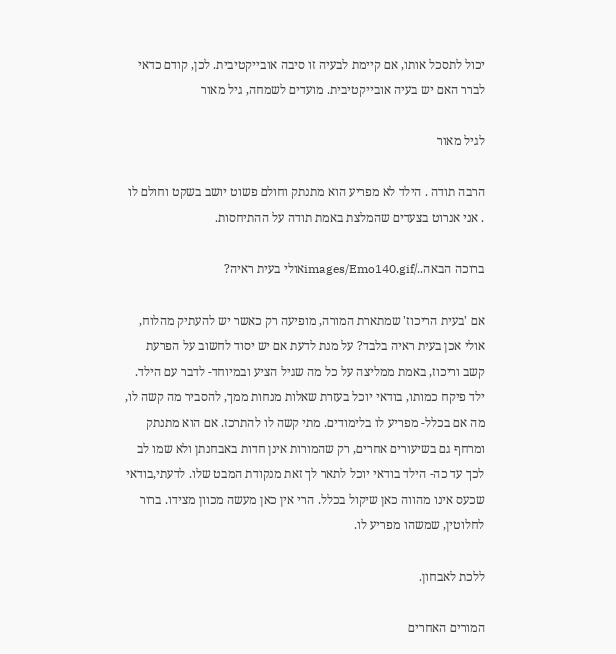יכול לתסכל אותו, אם קיימת לבעיה זו סיבה אובייקטיבית. לכן, קודם כדאי לברר האם יש בעיה אובייקטיבית. מועדים לשמחה, גיל מאור

לגיל מאור

הרבה תודה . הילד לא מפריע הוא מתנתק וחולם פשוט יושב בשקט וחולם לו . אני אנרוט בצעדים שהמלצת באמת תודה על ההתיחסות.

ברוכה הבאה../images/Emo140.gifאולי בעית ראיה?

אם 'בעית הריכוז' שמתארת המורה, מופיעה רק כאשר יש להעתיק מהלוח, אולי אכן בעית ראיה בלבד? על מנת לדעת אם יש יסוד לחשוב על הפרעת קשב וריכוז, באמת ממליצה על כל מה שגיל הציע ובמיוחד- לדבר עם הילד. ילד פיקח כמותו, בודאי יוכל בעזרת שאלות מנחות ממך, להסביר מה קשה לו, מה אם בכלל- מפריע לו בלימודים. מתי קשה לו להתרכז. אם הוא מתנתק ומרחף גם בשיעורים אחרים, רק שהמורות אינן חדות באבחנתן ולא שמו לב לכך עד כה- הילד בודאי יוכל לתאר לך זאת מנקודת המבט שלו. לדעתי,בודאי שכעס אינו מהווה כאן שיקול בכלל. הרי אין כאן מעשה מכוון מצידו. ברור לחלוטין, שמשהו מפריע לו.

ללכת לאבחון.

המורים האחרים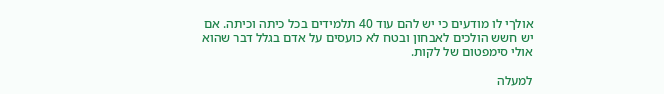אולךי לו מודעים כי יש להם עוד 40 תלמידים בכל כיתה וכיתה. אם יש חשש הולכים לאבחון ובטח לא כועסים על אדם בגלל דבר שהוא אולי סימפטום של לקות.

למעלה